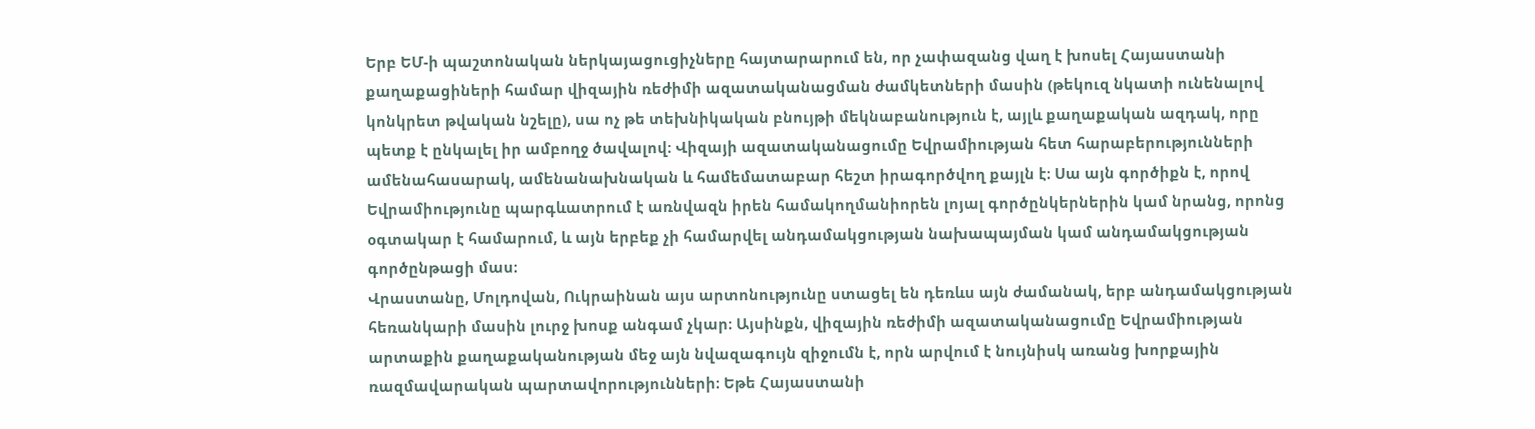Երբ ԵՄ-ի պաշտոնական ներկայացուցիչները հայտարարում են, որ չափազանց վաղ է խոսել Հայաստանի քաղաքացիների համար վիզային ռեժիմի ազատականացման ժամկետների մասին (թեկուզ նկատի ունենալով կոնկրետ թվական նշելը), սա ոչ թե տեխնիկական բնույթի մեկնաբանություն է, այլև քաղաքական ազդակ, որը պետք է ընկալել իր ամբողջ ծավալով։ Վիզայի ազատականացումը Եվրամիության հետ հարաբերությունների ամենահասարակ, ամենանախնական և համեմատաբար հեշտ իրագործվող քայլն է։ Սա այն գործիքն է, որով Եվրամիությունը պարգևատրում է առնվազն իրեն համակողմանիորեն լոյալ գործընկերներին կամ նրանց, որոնց օգտակար է համարում, և այն երբեք չի համարվել անդամակցության նախապայման կամ անդամակցության գործընթացի մաս։
Վրաստանը, Մոլդովան, Ուկրաինան այս արտոնությունը ստացել են դեռևս այն ժամանակ, երբ անդամակցության հեռանկարի մասին լուրջ խոսք անգամ չկար։ Այսինքն, վիզային ռեժիմի ազատականացումը Եվրամիության արտաքին քաղաքականության մեջ այն նվազագույն զիջումն է, որն արվում է նույնիսկ առանց խորքային ռազմավարական պարտավորությունների։ Եթե Հայաստանի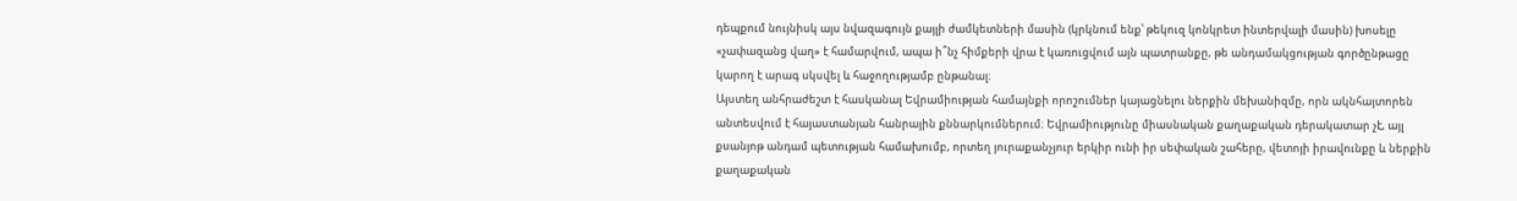դեպքում նույնիսկ այս նվազագույն քայլի ժամկետների մասին (կրկնում ենք՝ թեկուզ կոնկրետ ինտերվալի մասին) խոսելը «չափազանց վաղ» է համարվում, ապա ի՞նչ հիմքերի վրա է կառուցվում այն պատրանքը, թե անդամակցության գործընթացը կարող է արագ սկսվել և հաջողությամբ ընթանալ։
Այստեղ անհրաժեշտ է հասկանալ Եվրամիության համայնքի որոշումներ կայացնելու ներքին մեխանիզմը, որն ակնհայտորեն անտեսվում է հայաստանյան հանրային քննարկումներում։ Եվրամիությունը միասնական քաղաքական դերակատար չէ, այլ քսանյոթ անդամ պետության համախումբ, որտեղ յուրաքանչյուր երկիր ունի իր սեփական շահերը, վետոյի իրավունքը և ներքին քաղաքական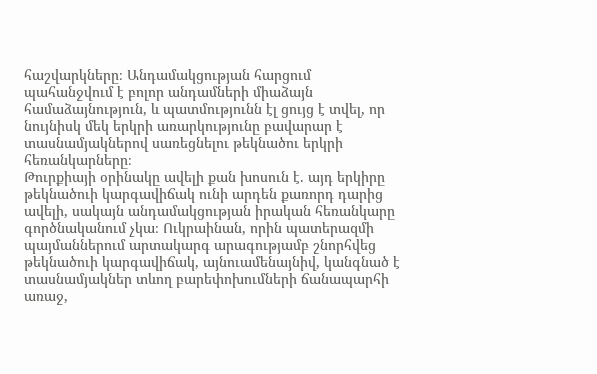հաշվարկները։ Անդամակցության հարցում պահանջվում է բոլոր անդամների միաձայն համաձայնություն, և պատմությունն էլ ցույց է տվել, որ նույնիսկ մեկ երկրի առարկությունը բավարար է տասնամյակներով սառեցնելու թեկնածու երկրի հեռանկարները։
Թուրքիայի օրինակը ավելի քան խոսուն է. այդ երկիրը թեկնածուի կարգավիճակ ունի արդեն քառորդ դարից ավելի, սակայն անդամակցության իրական հեռանկարը գործնականում չկա։ Ուկրաինան, որին պատերազմի պայմաններում արտակարգ արագությամբ շնորհվեց թեկնածուի կարգավիճակ, այնուամենայնիվ, կանգնած է տասնամյակներ տևող բարեփոխումների ճանապարհի առաջ,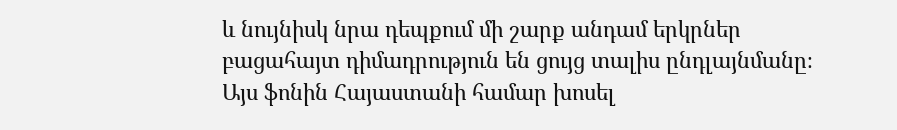և նույնիսկ նրա դեպքում մի շարք անդամ երկրներ բացահայտ դիմադրություն են ցույց տալիս ընդլայնմանը։
Այս ֆոնին Հայաստանի համար խոսել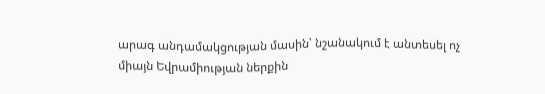արագ անդամակցության մասին՝ նշանակում է անտեսել ոչ միայն Եվրամիության ներքին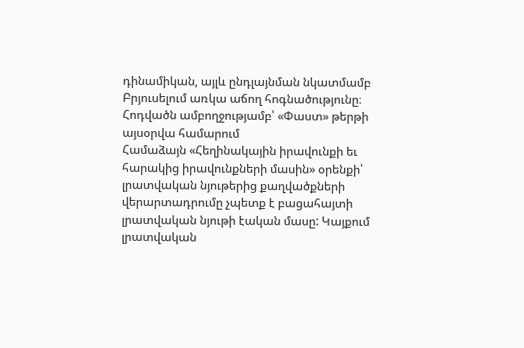դինամիկան, այլև ընդլայնման նկատմամբ Բրյուսելում առկա աճող հոգնածությունը։
Հոդվածն ամբողջությամբ՝ «Փաստ» թերթի այսօրվա համարում
Համաձայն «Հեղինակային իրավունքի եւ հարակից իրավունքների մասին» օրենքի՝ լրատվական նյութերից քաղվածքների վերարտադրումը չպետք է բացահայտի լրատվական նյութի էական մասը: Կայքում լրատվական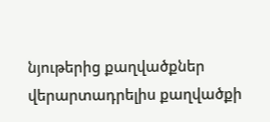նյութերից քաղվածքներ վերարտադրելիս քաղվածքի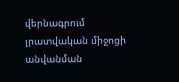վերնագրում լրատվական միջոցի անվանման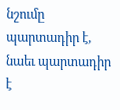նշումը պարտադիր է, նաեւ պարտադիր է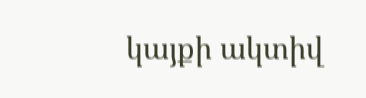կայքի ակտիվ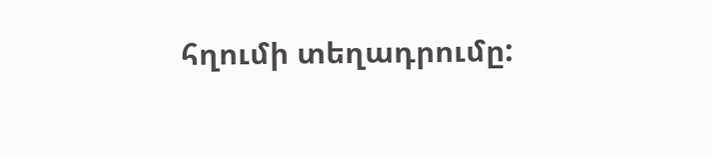հղումի տեղադրումը: